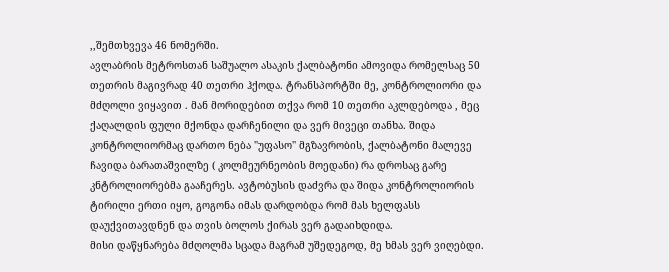,,შემთხვევა 46 ნომერში.
ავლაბრის მეტროსთან საშუალო ასაკის ქალბატონი ამოვიდა რომელსაც 50 თეთრის მაგივრად 40 თეთრი ჰქოდა. ტრანსპორტში მე, კონტროლიორი და მძღოლი ვიყავით . მან მორიდებით თქვა რომ 10 თეთრი აკლდებოდა , მეც ქაღალდის ფული მქონდა დარჩენილი და ვერ მივეცი თანხა. შიდა კონტროლიორმაც დართო ნება ''უფასო'' მგზავრობის, ქალბატონი მალევე ჩავიდა ბარათაშვილზე ( კოლმეურნეობის მოედანი) რა დროსაც გარე კნტროლიორებმა გააჩერეს. ავტობუსის დაძვრა და შიდა კონტროლიორის ტირილი ერთი იყო, გოგონა იმას დარდობდა რომ მას ხელფასს დაუქვითავდნენ და თვის ბოლოს ქირას ვერ გადაიხდიდა.
მისი დაწყნარება მძღოლმა სცადა მაგრამ უშედეგოდ, მე ხმას ვერ ვიღებდი.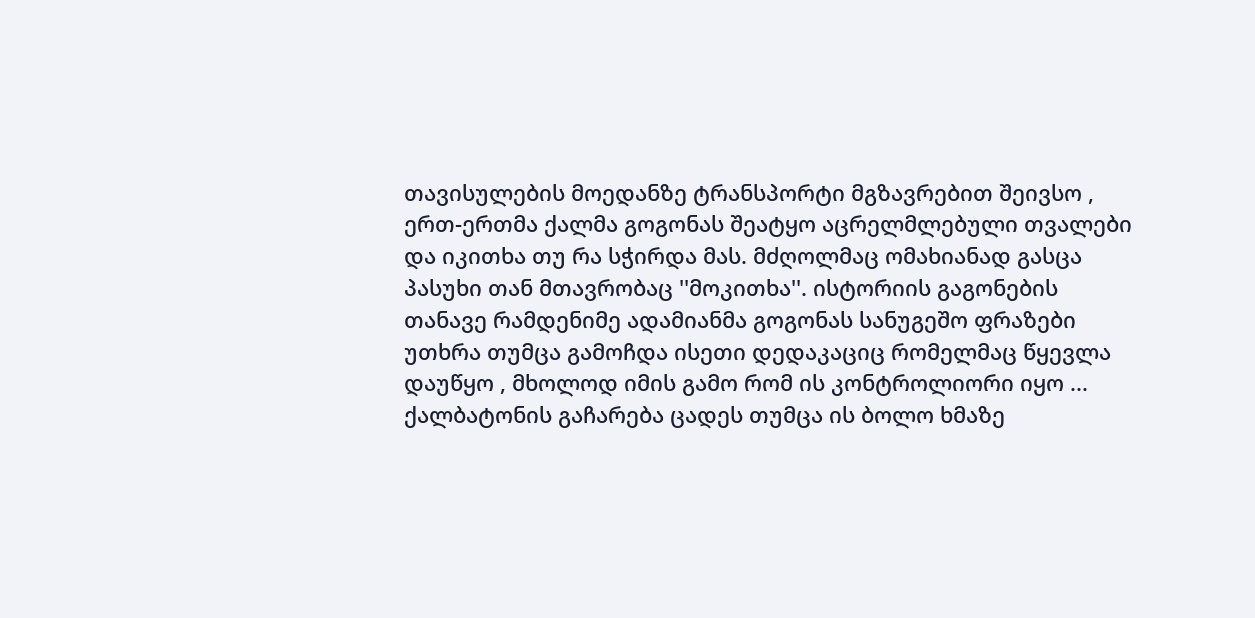თავისულების მოედანზე ტრანსპორტი მგზავრებით შეივსო , ერთ-ერთმა ქალმა გოგონას შეატყო აცრელმლებული თვალები და იკითხა თუ რა სჭირდა მას. მძღოლმაც ომახიანად გასცა პასუხი თან მთავრობაც ''მოკითხა''. ისტორიის გაგონების თანავე რამდენიმე ადამიანმა გოგონას სანუგეშო ფრაზები უთხრა თუმცა გამოჩდა ისეთი დედაკაციც რომელმაც წყევლა დაუწყო , მხოლოდ იმის გამო რომ ის კონტროლიორი იყო ... ქალბატონის გაჩარება ცადეს თუმცა ის ბოლო ხმაზე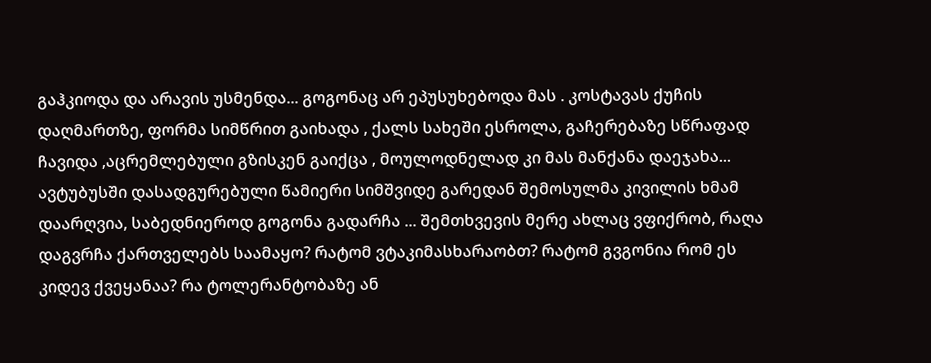გაჰკიოდა და არავის უსმენდა... გოგონაც არ ეპუსუხებოდა მას . კოსტავას ქუჩის დაღმართზე, ფორმა სიმწრით გაიხადა , ქალს სახეში ესროლა, გაჩერებაზე სწრაფად ჩავიდა ,აცრემლებული გზისკენ გაიქცა , მოულოდნელად კი მას მანქანა დაეჯახა... ავტუბუსში დასადგურებული წამიერი სიმშვიდე გარედან შემოსულმა კივილის ხმამ დაარღვია, საბედნიეროდ გოგონა გადარჩა ... შემთხვევის მერე ახლაც ვფიქრობ, რაღა დაგვრჩა ქართველებს საამაყო? რატომ ვტაკიმასხარაობთ? რატომ გვგონია რომ ეს კიდევ ქვეყანაა? რა ტოლერანტობაზე ან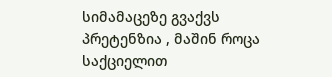სიმამაცეზე გვაქვს პრეტენზია , მაშინ როცა საქციელით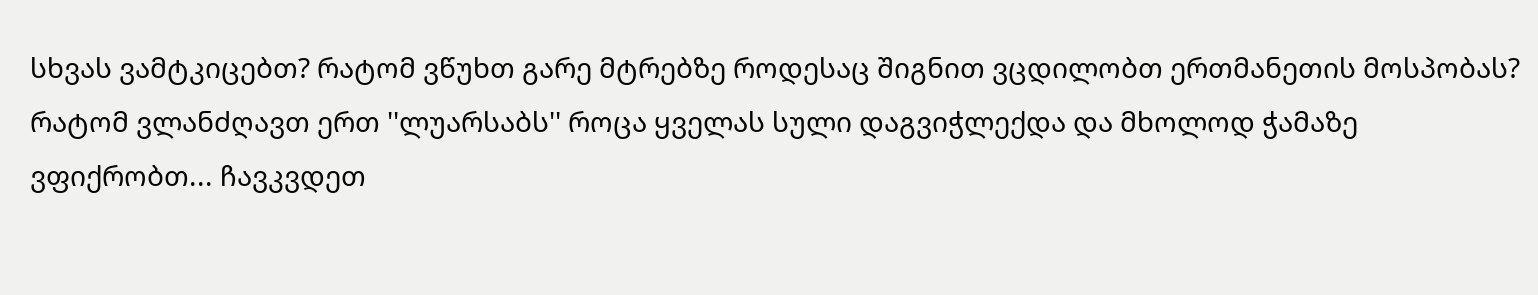სხვას ვამტკიცებთ? რატომ ვწუხთ გარე მტრებზე როდესაც შიგნით ვცდილობთ ერთმანეთის მოსპობას? რატომ ვლანძღავთ ერთ ''ლუარსაბს'' როცა ყველას სული დაგვიჭლექდა და მხოლოდ ჭამაზე ვფიქრობთ... ჩავკვდეთ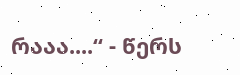რააა....“ - წერს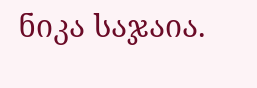ნიკა საჯაია.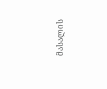მასალის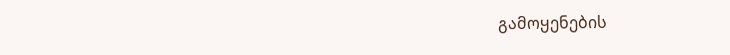გამოყენების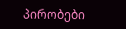პირობები